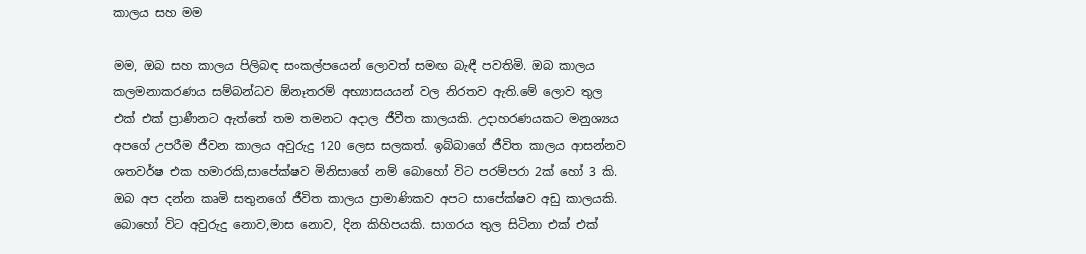කාලය සහ මම

මම, ඔබ සහ කාලය පිලිබඳ සංකල්පයෙන් ලොවත් සමඟ බැඳී පවතිමි. ඔබ කාලය කලමනාකරණය සම්බන්ධව ඕනෑතරම් අභ්‍යාසයයන් වල නිරතව ඇති.මේ ලොව තුල එක් එක් ප්‍රාණීනට ඇත්තේ තම තමනට අදාල ජීවීත කාලයකි. උදාහරණයකට මනුශ්‍යය අපගේ උපරීම ජීවන කාලය අවුරුදු 120 ලෙස සලකත්. ඉබ්බාගේ ජීවිත කාලය ආසන්නව ශතවර්ෂ එක හමාරකි,සාපේක්ෂව මිනිසාගේ නම් බොහෝ විට පරම්පරා 2ක් හෝ 3 කි. ඔබ අප දන්න කෘමි සතුනගේ ජීවිත කාලය ප්‍රාමාණිකව අපට සාපේක්ෂව අඩු කාලයකි. බොහෝ විට අවුරුදු නොව,මාස නොව, දින කිහිපයකි. සාගරය තුල සිටිනා එක් එක්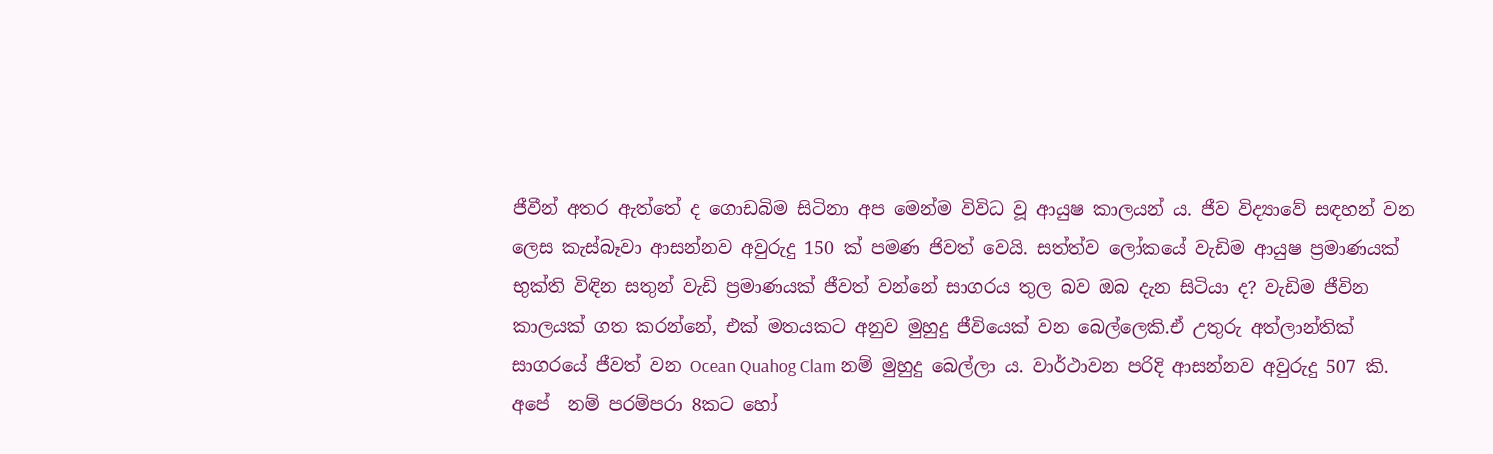ජීවීන් අතර ඇත්තේ ද ගොඩබිම සිටිනා අප මෙන්ම විවිධ වූ ආයුෂ කාලයන් ය. ජීව විද්‍යාවේ සඳහන් වන ලෙස කැස්බෑවා ආසන්නව අවුරුදු 150 ක් පමණ ජිවත් වෙයි. සත්ත්ව ලෝකයේ වැඩිම ආයුෂ ප්‍රමාණයක් භුක්ති විඳින සතුන් වැඩි ප්‍රමාණයක් ජීවත් වන්නේ සාගරය තුල බව ඔබ දැන සිටියා ද? වැඩිම ජීවින කාලයක් ගත කරන්නේ, එක් මතයකට අනුව මුහුදු ජීවියෙක් වන බෙල්ලෙකි.ඒ උතුරු අත්ලාන්තික් සාගරයේ ජීවත් වන Ocean Quahog Clam නම් මුහුදු බෙල්ලා ය. වාර්ථාවන පරිදි ආසන්නව අවුරුදු 507 කි. අපේ  නම් පරම්පරා 8කට හෝ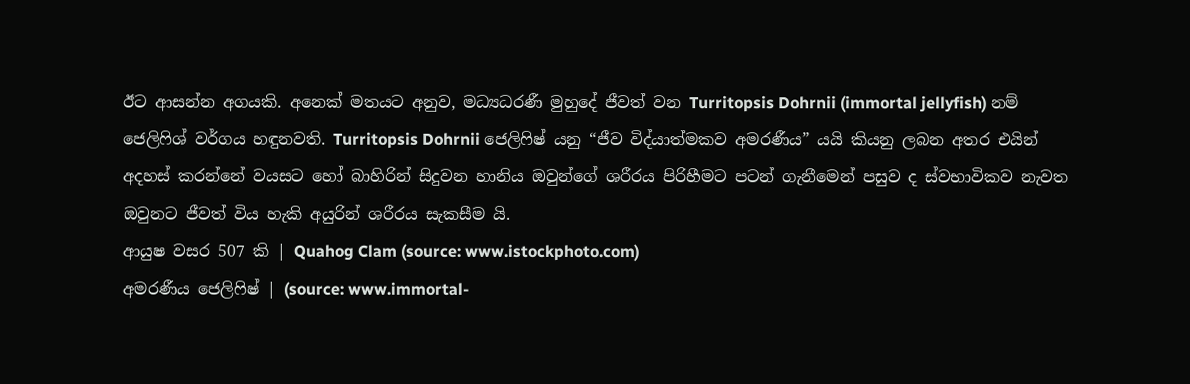ඊට ආසන්න අගයකි. අනෙක් මතයට අනුව, මධ්‍යධරණී මුහුදේ ජීවත් වන Turritopsis Dohrnii (immortal jellyfish) නම් ජෙලිෆිශ් වර්ගය හඳුනවති. Turritopsis Dohrnii ජෙලිෆිෂ් යනු “ජීව විද්යාත්මකව අමරණීය” යයි කියනු ලබන අතර එයින් අදහස් කරන්නේ වයසට හෝ බාහිරින් සිදුවන හානිය ඔවුන්ගේ ශරීරය පිරිහීමට පටන් ගැනීමෙන් පසුව ද ස්වභාවිකව නැවත ඔවුනට ජීවත් විය හැකි අයුරින් ශරීරය සැකසීම යි.
ආයුෂ වසර 507 කි | Quahog Clam (source: www.istockphoto.com)
අමරණීය ජෙලිෆිෂ් | (source: www.immortal-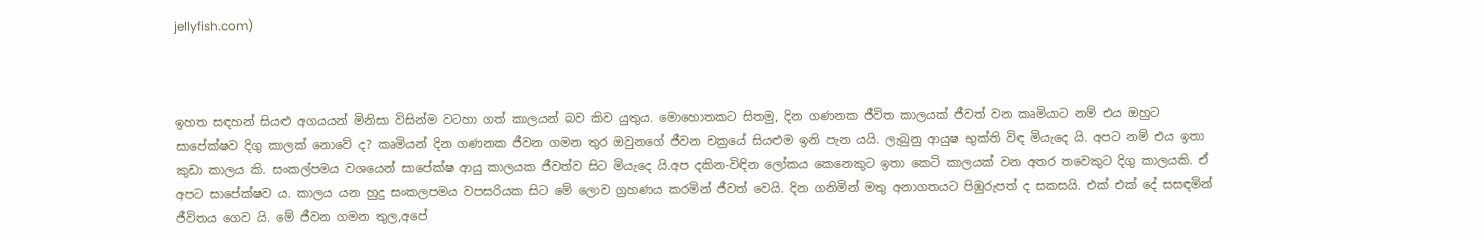jellyfish.com)



ඉහත සඳහන් සියළු අගයයන් මිනිසා විසින්ම වටහා ගත් කාලයන් බව කිව යුතුය. මොහොතකට සිතමු, දින ගණනක ජීවිත කාලයක් ජීවත් වන කෘමියාට නම් එය ඔහුට සාපේක්ෂව දිගු කාලක් නොවේ ද? කෘමියන් දින ගණනක ජීවන ගමන තුර ඔවුනගේ ජීවන චක්‍රයේ සියළුම ඉනි පැන යයි. ලැබුනු ආයුෂ භුක්ති විඳ මියැදෙ යි. අපට නම් එය ඉතා කුඩා කාලය කි. සංකල්පමය වශයෙන් සාපේක්ෂ ආයු කාලයක ජීවත්ව සිට මියැදෙ යි.අප දකින-විඳින ලෝකය කෙනෙකුට ඉතා කෙටි කාලයක් වන අතර තවෙකුට දිගු කාලයකි. ඒ අපට සාපේක්ෂව ය. කාලය යන හුදු සංකලපමය වපසරියක සිට මේ ලොව ග්‍රහණය කරමින් ජීවත් වෙයි. දින ගනිමින් මතු අනාගතයට පිඹුරුපත් ද සකසයි. එක් එක් දේ සසඳමින් ජීවිතය ගෙව යි. මේ ජීවන ගමන තුල,අපේ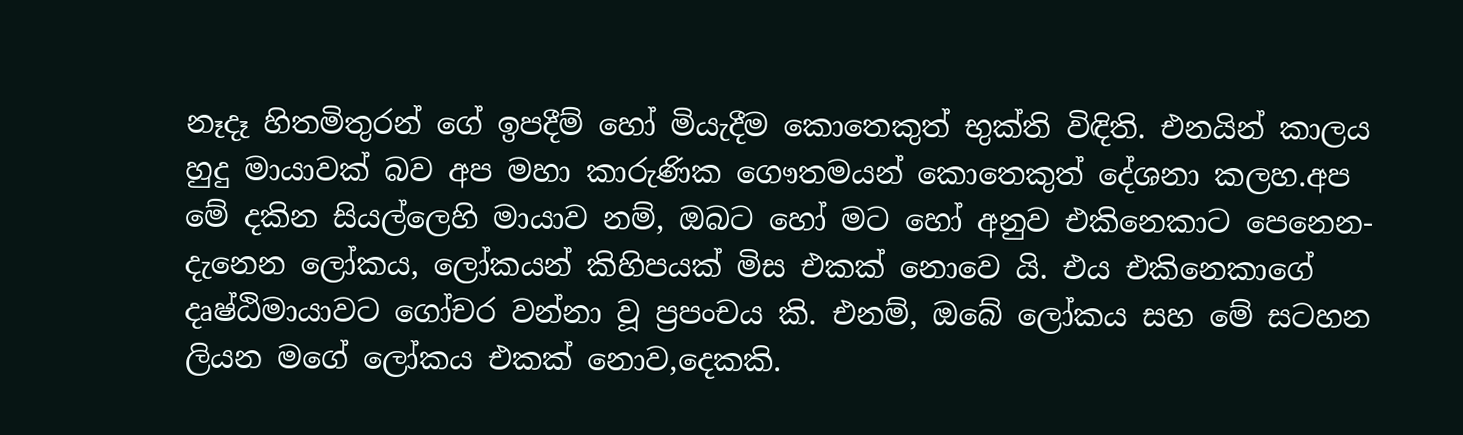නෑදෑ හිතමිතුරන් ගේ ඉපදීම් හෝ මියැදීම කොතෙකුත් භුක්ති විඳිති. එනයින් කාලය හුදු මායාවක් බව අප මහා කාරුණික ගෞතමයන් කොතෙකුත් දේශනා කලහ.අප මේ දකින සියල්ලෙහි මායාව නම්, ඔබට හෝ මට හෝ අනුව එකිනෙකාට පෙනෙන-දැනෙන ලෝකය, ලෝකයන් කිහිපයක් මිස එකක් නොවෙ යි. එය එකිනෙකාගේ දෘෂ්ඨිමායාවට ගෝචර වන්නා වූ ප්‍රපංචය කි. එනම්, ඔබේ ලෝකය සහ මේ සටහන ලියන මගේ ලෝකය එකක් නොව,දෙකකි.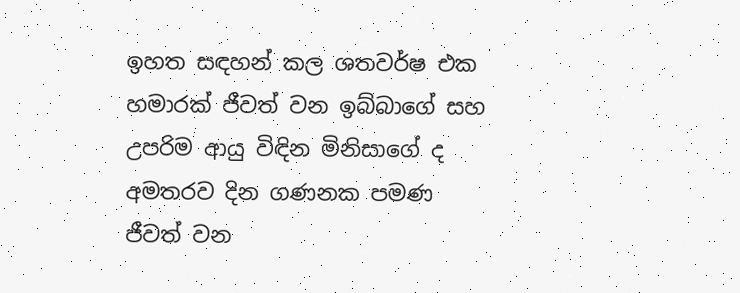ඉහත සඳහන් කල ශතවර්ෂ එක හමාරක් ජීවත් වන ඉබ්බාගේ සහ උපරිම ආයු විඳින මිනිසාගේ ද අමතරව දින ගණනක පමණ ජීවත් වන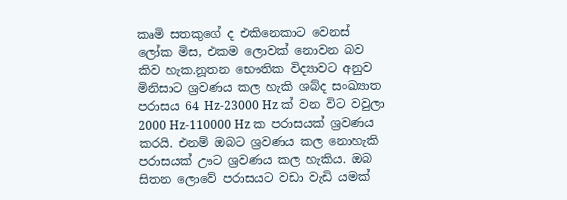කෘමි සතකුගේ ද එකිනෙකාට වෙනස් ලෝක මිස, එකම ලොවක් නොවන බව කිව හැක.නූතන භෞතික විද්‍යාවට අනුව මිනිසාට ශ්‍රවණය කල හැකි ශබ්ද සංඛ්‍යාත පරාසය 64 Hz-23000 Hz ක් වන විට වවුලා 2000 Hz-110000 Hz ක පරාසයක් ශ්‍රවණය කරයි. එනම් ඔබට ශ්‍රවණය කල නොහැකි පරාසයක් ඌට ශ්‍රවණය කල හැකිය. ඔබ සිතන ලොවේ පරාසයට වඩා වැඩි යමක්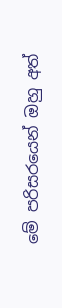මේ පරිසරයෙන් ඔහු අත්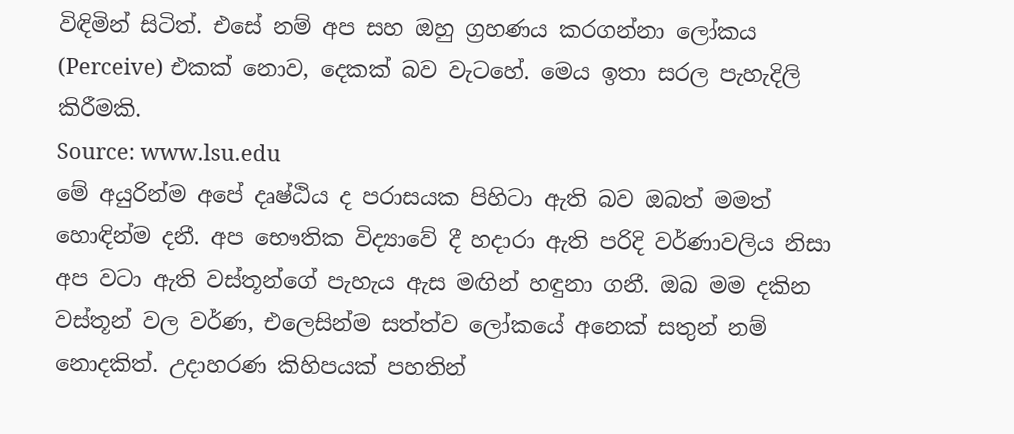විඳිමින් සිටිත්. එසේ නම් අප සහ ඔහු ග්‍රහණය කරගන්නා ලෝකය (Perceive) එකක් නොව, දෙකක් බව වැටහේ. මෙය ඉතා සරල පැහැදිලි කිරීමකි.
Source: www.lsu.edu
මේ අයුරින්ම අපේ දෘෂ්ඨිය ද පරාසයක පිහිටා ඇති බව ඔබත් මමත් හොඳින්ම දනී. අප භෞතික විද්‍යාවේ දී හදාරා ඇති පරිදි වර්ණාවලිය නිසා අප වටා ඇති වස්තූන්ගේ පැහැය ඇස මඟින් හඳුනා ගනී. ඔබ මම දකින වස්තූන් වල වර්ණ, එලෙසින්ම සත්ත්ව ලෝකයේ අනෙක් සතුන් නම් නොදකිත්. උදාහරණ කිහිපයක් පහතින්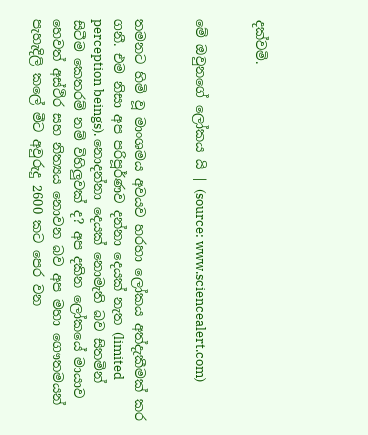දක්වමි.


මේ ඔවුනගේ ලෝකය යි | (source: www.sciencealert.com)


තමනට හිමි වූ මාංශමය අවයව හරහා ලෝකය අත්දැකීමක් කර ගනී. එම නිසා අප පරිපූර්ණව දන්නා දෙයක් නැත (limited perception beings). නොදන්නා දෙයක් නොමැති බව සිතමින් සිටීම කෙතරම් නම් විහිලුවක් ද? අප දකින ලෝකයේ මායාව හෙවත් අස්ථිර සහ නිත්‍යය නොවන බව අප මහා ගෞතමයන් පැහැදිලි කලේ මීට අවුරුදු 2600 කට පෙර වන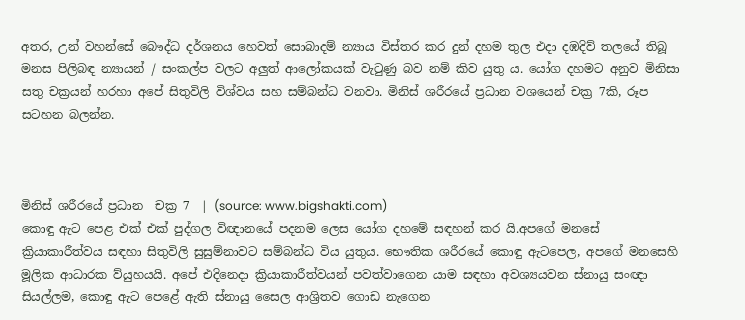අතර, උන් වහන්සේ බෞද්ධ දර්ශනය හෙවත් සොබාදම් න්‍යාය විස්තර කර දුන් දහම තුල එදා දඹදිව් තලයේ තිබූ මනස පිලිබඳ න්‍යායන් / සංකල්ප වලට අලුත් ආලෝකයක් වැටුණු බව නම් කිව යුතු ය. යෝග දහමට අනුව මිනිසා සතු චක්‍රයන් හරහා අපේ සිතුවිලි විශ්වය සහ සම්බන්ධ වනවා. මිනිස් ශරීරයේ ප්‍රධාන වශයෙන් චක්‍ර 7කි, රූප සටහන බලන්න.



මිනිස් ශරීරයේ ප්‍රධාන  චක්‍ර 7  | (source: www.bigshakti.com)
කොඳු ඇට පෙළ එක් එක් පුද්ගල විඥානයේ පදනම ලෙස යෝග දහමේ සඳහන් කර යි.අපගේ මනසේ ක්‍රියාකාරීත්වය සඳහා සිතුවිලි සුසුම්නාවට සම්බන්ධ විය යුතුය. භෞතික ශරීරයේ කොඳු ඇටපෙල, අපගේ මනසෙහි මූලික ආධාරක ව්යුහයයි. අපේ එදිනෙදා ක්‍රියාකාරීත්වයන් පවත්වාගෙන යාම සඳහා අවශ්‍යයවන ස්නායු සංඥා සියල්ලම, කොඳු ඇට පෙළේ ඇති ස්නායු සෛල ආශ්‍රිතව ගොඩ නැගෙන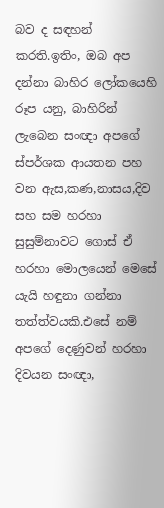බව ද සඳහන් කරති.ඉතිං, ඔබ අප දන්නා බාහිර ලෝකයෙහි රූප යනු, බාහිරින් ලැබෙන සංඥා අපගේ ස්පර්ශක ආයතන පහ වන ඇස,කණ,නාසය,දිව සහ සම හරහා සුසුම්නාවට ගොස් ඒ හරහා මොලයෙන් මෙසේ යැයි හඳුනා ගන්නා තත්ත්වයකි.එසේ නම් අපගේ දෙණුවන් හරහා දිවයන සංඥා,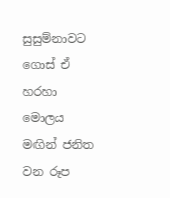සුසුම්නාවට ගොස් ඒ හරහා මොලය මඟින් ජනිත වන රූප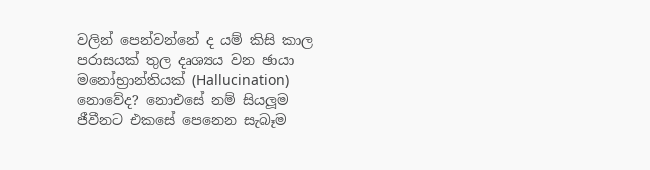වලින් පෙන්වන්නේ ද යම් කිසි කාල පරාසයක් තුල දෘශ්‍යය වන ඡායා මනෝභ්‍රාන්තියක් (Hallucination) නොවේද? නොඑසේ නම් සියලූම ජීවීනට එකසේ පෙනෙන සැබෑම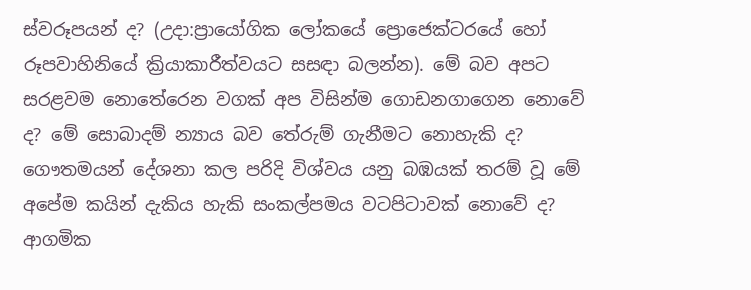ස්වරූපයන් ද? (උදා:ප්‍රායෝගික ලෝකයේ ප්‍රොජෙක්ටරයේ හෝ රූපවාහිනියේ ක්‍රියාකාරීත්වයට සසඳා බලන්න). මේ බව අපට සරළවම නොතේරෙන වගක් අප විසින්ම ගොඩනගාගෙන නොවේ ද? මේ සොබාදම් න්‍යාය බව තේරුම් ගැනීමට නොහැකි ද? ගෞතමයන් දේශනා කල පරිදි විශ්වය යනු බඹයක් තරම් වූ මේ අපේම කයින් දැකිය හැකි සංකල්පමය වටපිටාවක් නොවේ ද? ආගමික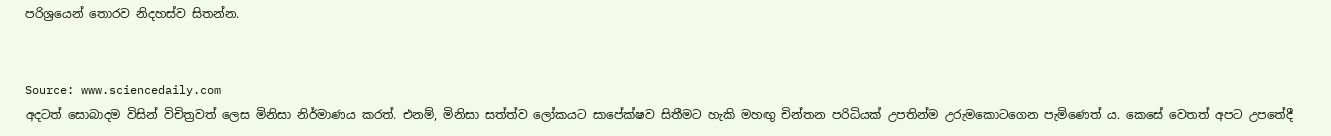පරිශ්‍රයෙන් තොරව නිදහස්ව සිතන්න.


Source: www.sciencedaily.com
අදටත් සොබාදම විසින් විචිත්‍රවත් ලෙස මිනිසා නිර්මාණය කරත්. එනම්, මිනිසා සත්ත්ව ලෝකයට සාපේක්ෂව සිතීමට හැකි මහඟු චින්තන පරිධියක් උපතින්ම උරුමකොටගෙන පැමිණෙත් ය. කෙසේ වෙතත් අපට උපතේදී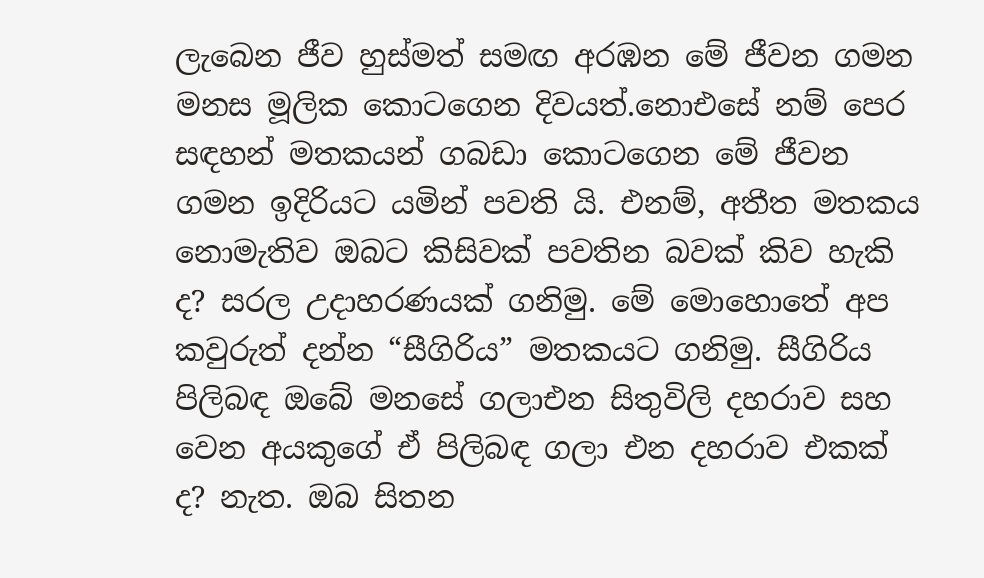ලැබෙන ජීව හුස්මත් සමඟ අරඹන මේ ජීවන ගමන මනස මූලික කොටගෙන දිවයත්.නොඑසේ නම් පෙර සඳහන් මතකයන් ගබඩා කොටගෙන මේ ජීවන ගමන ඉදිරියට යමින් පවති යි. එනම්, අතීත මතකය නොමැතිව ඔබට කිසිවක් පවතින බවක් කිව හැකි ද? සරල උදාහරණයක් ගනිමු. මේ මොහොතේ අප කවුරුත් දන්න “සීගිරිය” මතකයට ගනිමු. සීගිරිය පිලිබඳ ඔබේ මනසේ ගලාඑන සිතුවිලි දහරාව සහ වෙන අයකුගේ ඒ පිලිබඳ ගලා එන දහරාව එකක් ද? නැත. ඔබ සිතන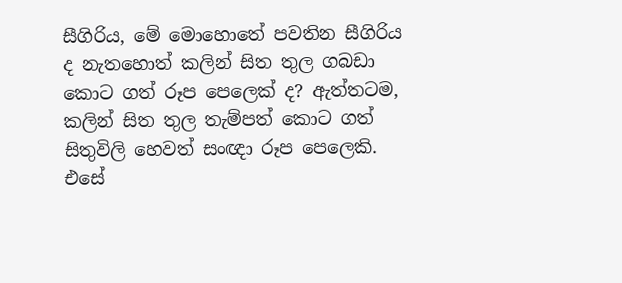සීගිරිය, මේ මොහොතේ පවතින සීගිරිය ද නැතහොත් කලින් සිත තුල ගබඩා කොට ගත් රූප පෙලෙක් ද? ඇත්තටම, කලින් සිත තුල තැම්පත් කොට ගත් සිතුවිලි හෙවත් සංඥා රූප පෙලෙකි. එසේ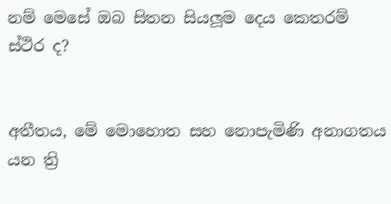නම් මෙසේ ඔබ සිතන සියලූම දෙය කෙතරම් ස්ථිර ද?


අතීතය, මේ මොහොත සහ නොපැමිණි අනාගතය යන ත්‍රි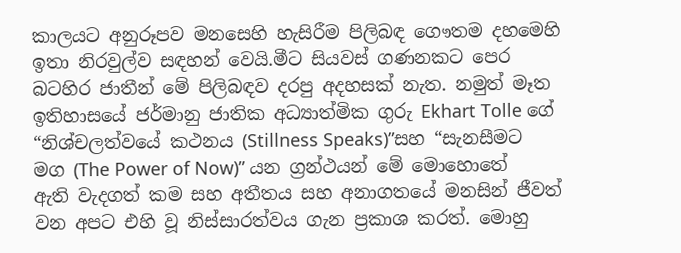කාලයට අනුරූපව මනසෙහි හැසිරීම පිලිබඳ ගෞතම දහමෙහි ඉතා නිරවුල්ව සඳහන් වෙයි.මීට සියවස් ගණනකට පෙර බටහිර ජාතීන් මේ පිලිබඳව දරපු අදහසක් නැත. නමුත් මෑත ඉතිහාසයේ ජර්මානු ජාතික අධ්‍යාත්මික ගුරු Ekhart Tolle ගේ “නිශ්චලත්වයේ කථනය (Stillness Speaks)”සහ “සැනසීමට මග (The Power of Now)” යන ග්‍රන්ථයන් මේ මොහොතේ ඇති වැදගත් කම සහ අතීතය සහ අනාගතයේ මනසින් ජීවත් වන අපට එහි වූ නිස්සාරත්වය ගැන ප්‍රකාශ කරත්. මොහු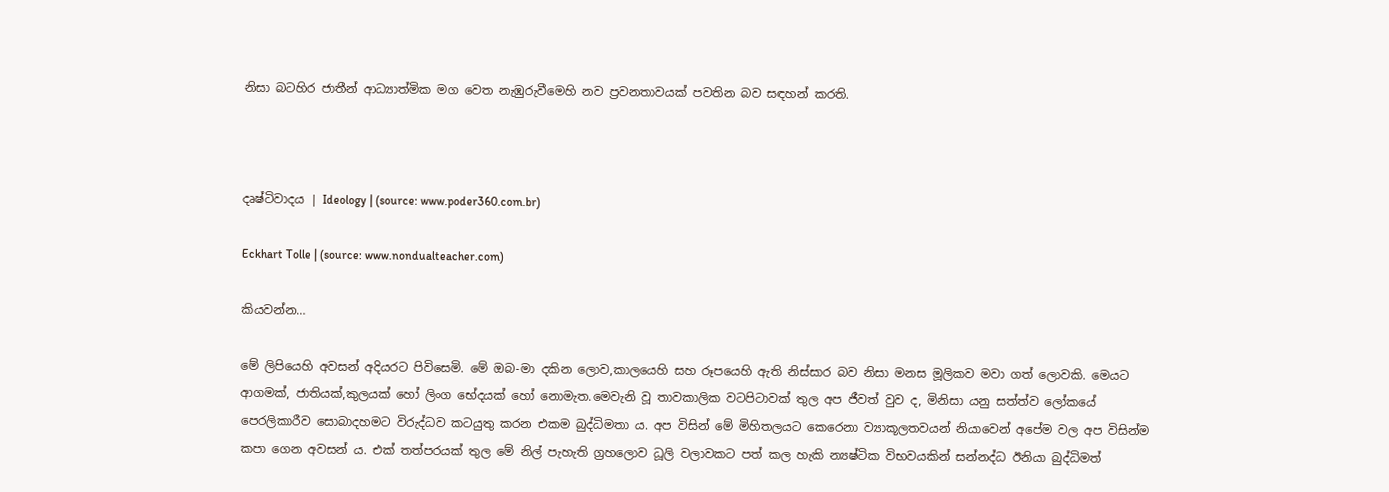නිසා බටහිර ජාතීන් ආධ්‍යාත්මික මග වෙත නැඹුරුවීමෙහි නව ප්‍රවනතාවයක් පවතින බව සඳහන් කරති.



දෘෂ්ටිවාදය | Ideology | (source: www.poder360.com.br)

Eckhart Tolle | (source: www.nondualteacher.com)

කියවන්න…

මේ ලිපියෙහි අවසන් අදියරට පිවිසෙමි. මේ ඔබ-මා දකින ලොව,කාලයෙහි සහ රූපයෙහි ඇති නිස්සාර බව නිසා මනස මූලිකව මවා ගත් ලොවකි. මෙයට ආගමක්, ජාතියක්,කුලයක් හෝ ලිංග භේදයක් හෝ නොමැත.මෙවැනි වූ තාවකාලික වටපිටාවක් තුල අප ජීවත් වුව ද, මිනිසා යනු සත්ත්ව ලෝකයේ පෙරලිකාරීව සොබාදහමට විරුද්ධව කටයුතු කරන එකම බුද්ධිමතා ය. අප විසින් මේ මිහිතලයට කෙරෙනා ව්‍යාකූලතවයන් නියාවෙන් අපේම වල අප විසින්ම කපා ගෙන අවසන් ය. එක් තත්පරයක් තුල මේ නිල් පැහැති ග්‍රහලොව ධූලි වලාවකට පත් කල හැකි න්‍යෂ්ටික විභවයකින් සන්නද්ධ ඊනියා බුද්ධිමත්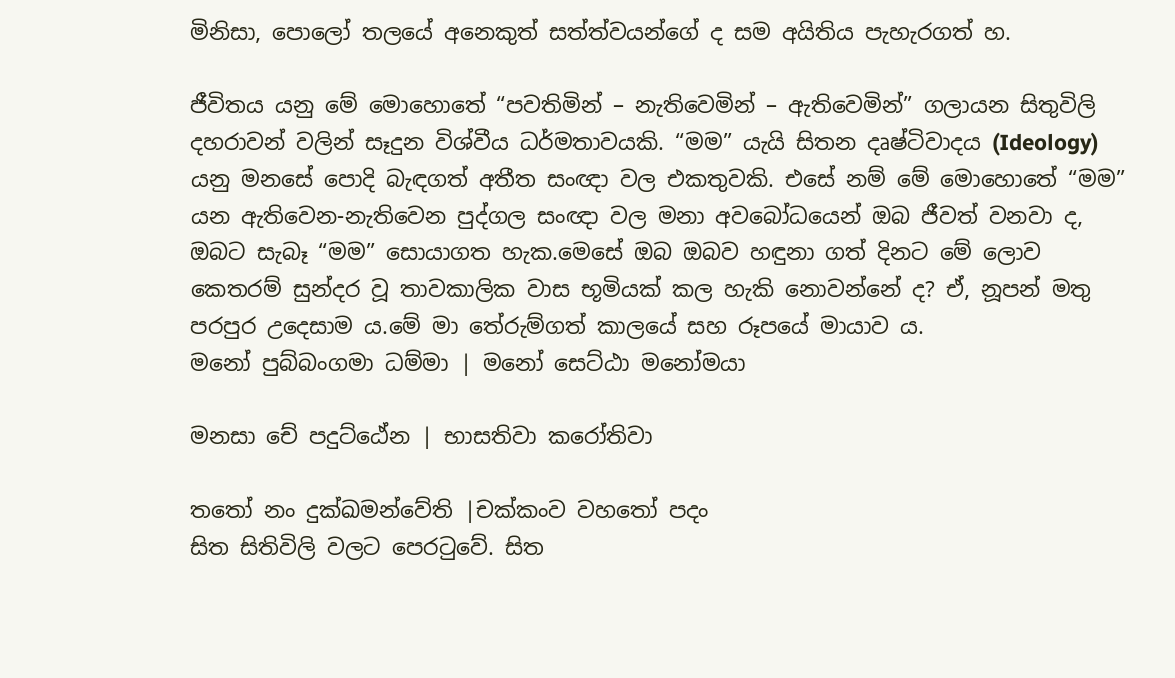මිනිසා, පොලෝ තලයේ අනෙකුත් සත්ත්වයන්ගේ ද සම අයිතිය පැහැරගත් හ.

ජීවිතය යනු මේ මොහොතේ “පවතිමින් – නැතිවෙමින් – ඇතිවෙමින්” ගලායන සිතුවිලි දහරාවන් වලින් සෑදුන විශ්වීය ධර්මතාවයකි. “මම” යැයි සිතන දෘෂ්ටිවාදය (Ideology) යනු මනසේ පොදි බැඳගත් අතීත සංඥා වල එකතුවකි. එසේ නම් මේ මොහොතේ “මම” යන ඇතිවෙන-නැතිවෙන පුද්ගල සංඥා වල මනා අවබෝධයෙන් ඔබ ජීවත් වනවා ද, ඔබට සැබෑ “මම” සොයාගත හැක.මෙසේ ඔබ ඔබව හඳුනා ගත් දිනට මේ ලොව කෙතරම් සුන්දර වූ තාවකාලික වාස භූමියක් කල හැකි නොවන්නේ ද? ඒ, නූපන් මතු පරපුර උදෙසාම ය.මේ මා තේරුම්ගත් කාලයේ සහ රූපයේ මායාව ය.
මනෝ පුබ්බංගමා ධම්මා | මනෝ සෙට්ඨා මනෝමයා

මනසා චේ පදුට්ඨේන | භාසතිවා කරෝතිවා

තතෝ නං දුක්ඛමන්වේති |චක්කංව වහතෝ පදං
සිත සිතිවිලි වලට පෙරටුවේ. සිත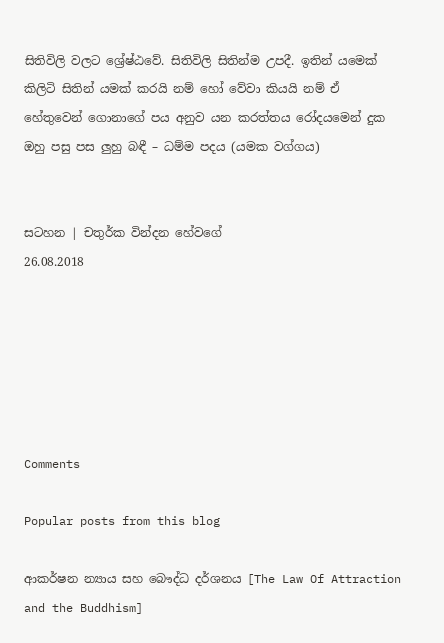සිතිවිලි වලට ශ්‍රේෂ්ඨවේ. සිතිවිලි සිතින්ම උපදී. ඉතින් යමෙක් කිලිටි සිතින් යමක් කරයි නම් හෝ වේවා කියයි නම් ඒ හේතුවෙන් ගොනාගේ පය අනුව යන කරත්තය රෝදයමෙන් දුක ඔහු පසු පස ලුහු බඳී – ධම්ම පදය (යමක වග්ගය)


සටහන | චතුර්ක වින්දන හේවගේ
26.08.2018






Comments

Popular posts from this blog

ආකර්ෂන න්‍යාය සහ බෞද්ධ දර්ශනය [The Law Of Attraction and the Buddhism]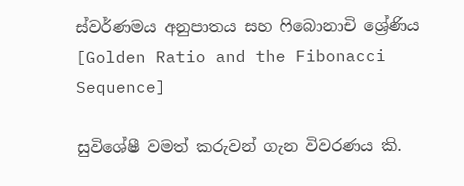ස්වර්ණමය අනුපාතය සහ ෆිබොනාචි ශ්‍රේණිය [Golden Ratio and the Fibonacci Sequence]

සුවිශේෂී වමත් කරුවන් ගැන විවරණය කි.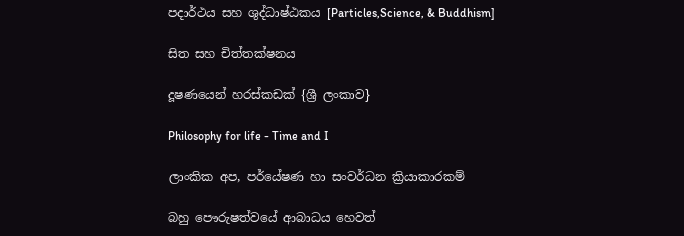පදාර්ථය සහ ශුද්ධාෂ්ඨකය [Particles,Science, & Buddhism]

සිත සහ චිත්තක්ෂනය

දූෂණයෙන් හරස්කඩක් {ශ්‍රී ලංකාව}

Philosophy for life - Time and I

ලාංකික අප, පර්යේෂණ හා සංවර්ධන ක්‍රියාකාරකම්

බහු පෞරුෂත්වයේ ආබාධය හෙවත්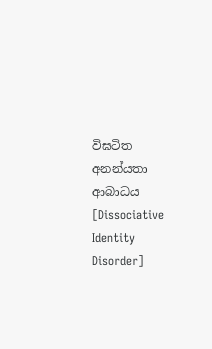විඝටිත අනන්යතා ආබාධය [Dissociative Identity Disorder]